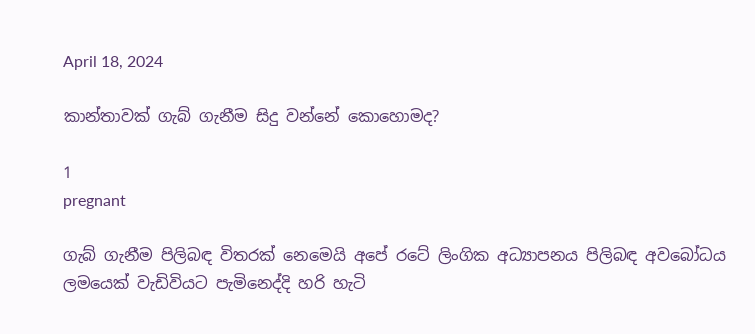April 18, 2024

කාන්තාවක් ගැබ් ගැනීම සිදු වන්නේ කොහොමද?

1
pregnant

ගැබ් ගැනීම පිලිබඳ විතරක් නෙමෙයි අපේ රටේ ලිංගික අධ්‍යාපනය පිලිබඳ අවබෝධය ලමයෙක් වැඩිවියට පැමිනෙද්දි හරි හැටි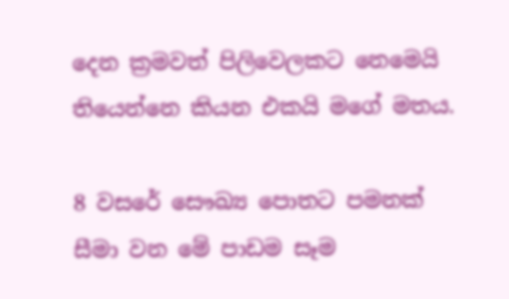දෙන ක්‍රමවත් පිලිවෙලකට නෙමෙයි තියෙන්නෙ කියන එකයි මගේ මතය.

8 වසරේ සෞඛ්‍ය පොතට පමනක් සීමා වන මේ පාඩම සෑම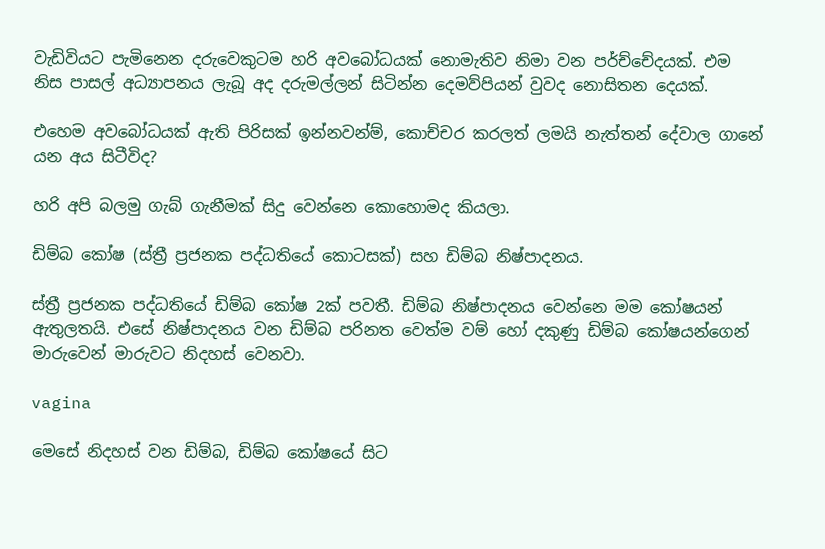වැඩිවියට පැමිනෙන දරුවෙකුටම හරි අවබෝධයක් නොමැතිව නිමා වන පර්ච්චේදයක්. එම නිස පාසල් අධ්‍යාපනය ලැබූ අද දරුමල්ලන් සිටින්න දෙමව්පියන් වුවද නොසිතන දෙයක්.

එහෙම අවබෝධයක් ඇති පිරිසක් ඉන්නවන්ම්, කොච්චර කරලත් ලමයි නැත්තන් දේවාල ගානේ යන අය සිටීවිද?

හරි අපි බලමු ගැබ් ගැනීමක් සිදු වෙන්නෙ කොහොමද කියලා.

ඩිම්බ කෝෂ (ස්ත්‍රී ප්‍රජනක පද්ධතියේ කොටසක්) සහ ඩිම්බ නිෂ්පාදනය.

ස්ත්‍රී ප්‍රජනක පද්ධතියේ ඩිම්බ කෝෂ 2ක් පවතී. ඩිම්බ නිෂ්පාදනය වෙන්නෙ මම කෝෂයන් ඇතුලතයි. එසේ නිෂ්පාදනය වන ඩිම්බ පරිනත වෙත්ම වම් හෝ දකුණු ඩිම්බ කෝෂයන්ගෙන් මාරුවෙන් මාරුවට නිදහස් වෙනවා.

vagina

මෙසේ නිදහස් වන ඩිම්බ, ඩිම්බ කෝෂයේ සිට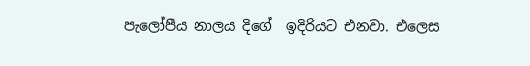පැලෝපීය නාලය දිගේ  ඉදිරියට එනවා. එලෙස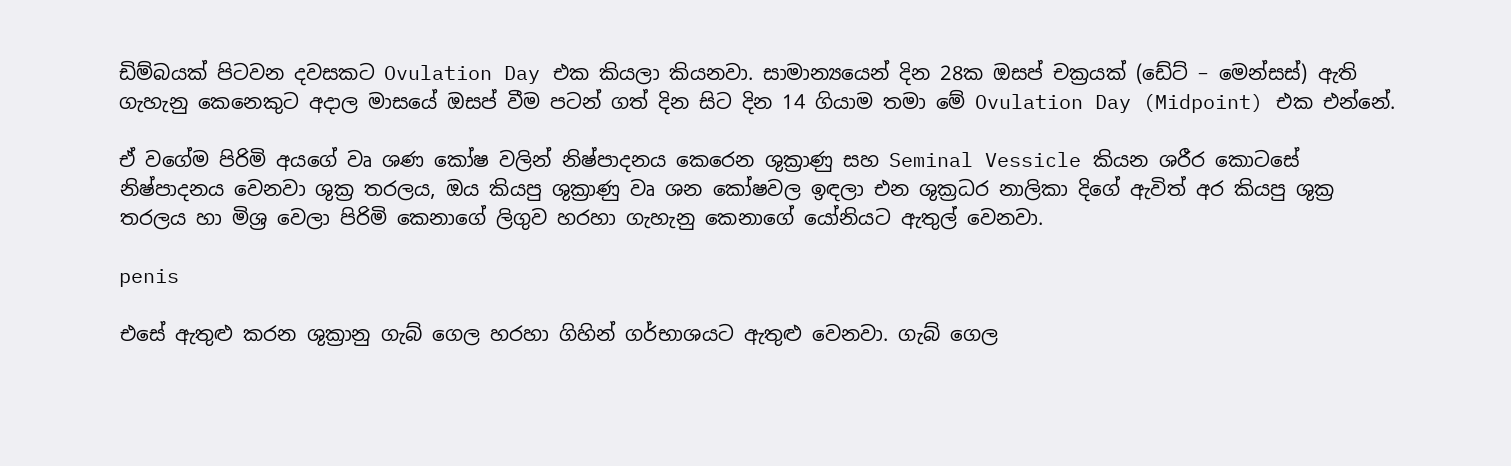ඩිම්බයක් පිටවන දවසකට Ovulation Day එක කියලා කියනවා. සාමාන්‍යයෙන් දින 28ක ඔසප් චක්‍රයක් (ඩේට් – මෙන්සස්) ඇති ගැහැනු කෙනෙකුට අදාල මාසයේ ඔසප් වීම පටන් ගත් දින සිට දින 14 ගියාම තමා මේ Ovulation Day (Midpoint) එක එන්නේ.

ඒ වගේම පිරිමි අයගේ වෘ ශණ කෝෂ වලින් නිෂ්පාදනය කෙරෙන ශුක්‍රාණු සහ Seminal Vessicle කියන ශරීර කොටසේ නිෂ්පාදනය වෙනවා ශුක්‍ර තරලය, ඔය කියපු ශුක්‍රාණු වෘ ශන කෝෂවල ඉඳලා එන ශුක්‍රධර නාලිකා දිගේ ඇවිත් අර කියපු ශුක්‍ර තරලය හා මිශ්‍ර වෙලා පිරිමි කෙනාගේ ලිගුව හරහා ගැහැනු කෙනාගේ යෝනියට ඇතුල් වෙනවා.

penis

එසේ ඇතුළු කරන ශුක්‍රානු ගැබ් ගෙල හරහා ගිහින් ගර්භාශයට ඇතුළු වෙනවා. ගැබ් ගෙල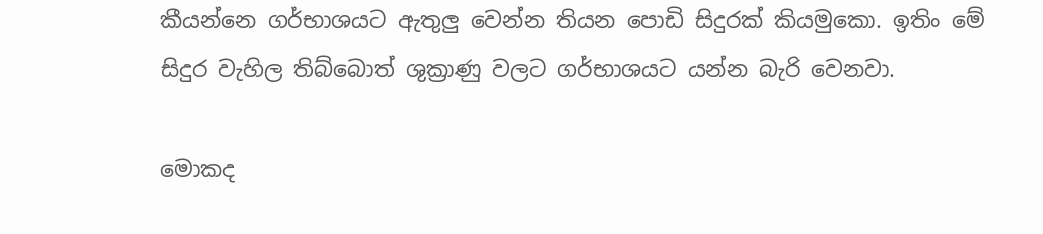කීයන්නෙ ගර්භාශයට ඇතුලු වෙන්න තියන පොඩි සිදුරක් කියමුකො. ඉතිං මේ සිදුර වැහිල තිබ්බොත් ශුක්‍රාණු වලට ගර්භාශයට යන්න බැරි වෙනවා.

මොකද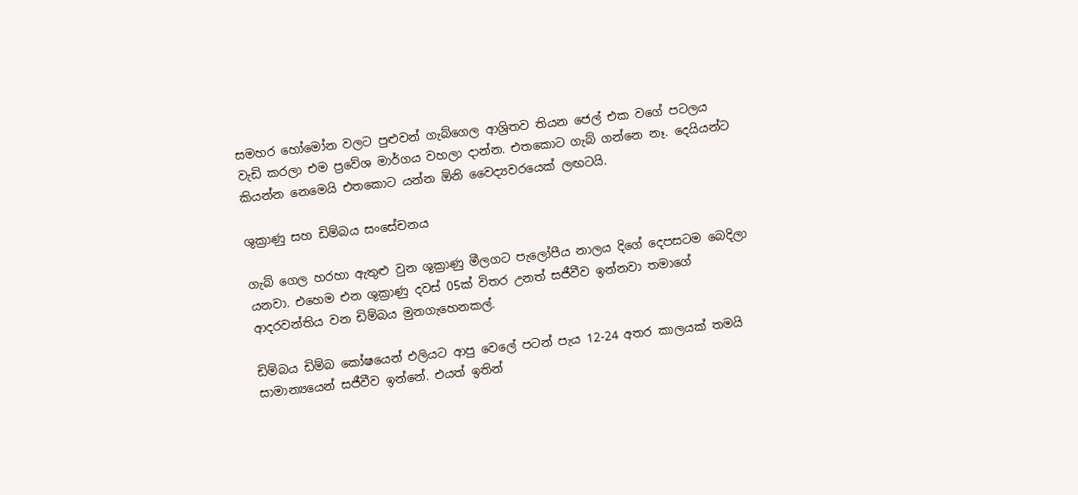සමහර හෝමෝන වලට පුළුවන් ගැබ්ගෙල ආශ්‍රිතව තියන ජෙල් එක වගේ පටලය වැඩි කරලා එම ප්‍රවේශ මාර්ගය වහලා දාන්න. එතකොට ගැබ් ගන්නෙ නෑ. දෙයියන්ට කියන්න නෙමෙයි එතකොට යන්න ඕනි වෛද්‍යවරයෙක් ලඟටයි.

ශුක්‍රාණු සහ ඩිම්බය සංසේචනය

ගැබ් ගෙල හරහා ඇතුළු වුන ශුක්‍රාණු මීලගට පැලෝපීය නාලය දිගේ දෙපසටම බෙදිලා යනවා. එහෙම එන ශුක්‍රාණු දවස් 05ක් විතර උනත් සජීවීව ඉන්නවා තමාගේ ආදරවන්තිය වන ඩිම්බය මුනගැහෙනකල්.

ඩිම්බය ඩිම්බ කෝෂයෙන් එලියට ආපු වෙලේ පටන් පැය 12-24 අතර කාලයක් තමයි සාමාන්‍යයෙන් සජීවීව ඉන්නේ. එයත් ඉතින්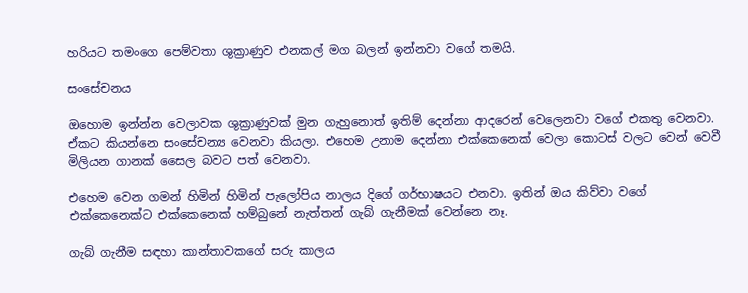හරියට තමංගෙ පෙම්වතා ශුක්‍රාණුව එනකල් මග බලන් ඉන්නවා වගේ තමයි.

සංසේචනය

ඔහොම ඉන්න්න වෙලාවක ශුක්‍රාණුවක් මුන ගැහුනොත් ඉතිම් දෙන්නා ආදරෙන් වෙලෙනවා වගේ එකතු වෙනවා. ඒකට කියන්නෙ සංසේචන්‍ය වෙනවා කියලා. එහෙම උනාම දෙන්නා එක්කෙනෙක් වෙලා කොටස් වලට වෙන් වෙවී මිලියන ගානක් සෛල බවට පත් වෙනවා.

එහෙම වෙන ගමන් හිමින් හිමින් පැලෝපිය නාලය දිගේ ගර්භාෂයට එනවා. ඉතින් ඔය කිව්වා වගේ එක්කෙනෙක්ට එක්කෙනෙක් හම්බුනේ නැත්තන් ගැබ් ගැනීමක් වෙන්නෙ නෑ.

ගැබ් ගැනීම සඳහා කාන්තාවකගේ සරු කාලය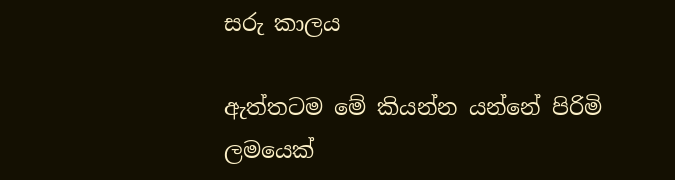සරු කාලය

ඇත්තටම මේ කියන්න යන්නේ පිරිමි ලමයෙක්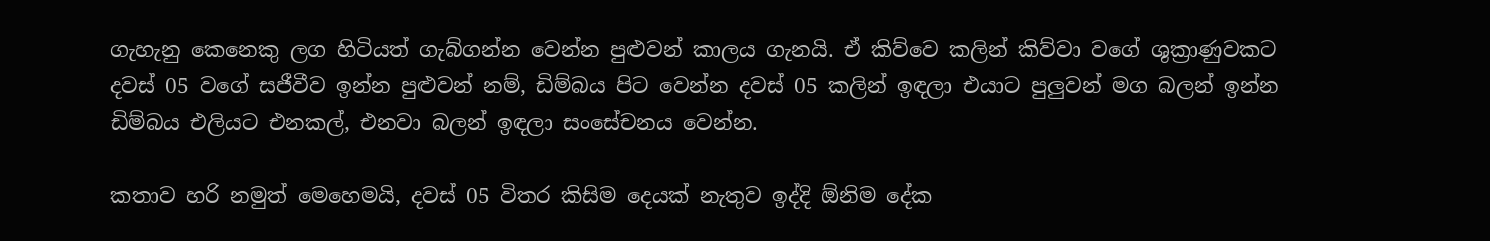ගැහැනු කෙනෙකු ලග හිටියත් ගැබ්ගන්න වෙන්න පුළුවන් කාලය ගැනයි. ඒ කිව්වෙ කලින් කිව්වා වගේ ශුක්‍රාණුවකට දවස් 05 වගේ සජීවීව ඉන්න පුළුවන් නම්, ඩිම්බය පිට වෙන්න දවස් 05 කලින් ඉඳලා එයාට පුලුවන් මග බලන් ඉන්න ඩිම්බය එලියට එනකල්, එනවා බලන් ඉඳලා සංසේචනය වෙන්න.

කතාව හරි නමුත් මෙහෙමයි, දවස් 05 විතර කිසිම දෙයක් නැතුව ඉද්දි ඕනිම දේක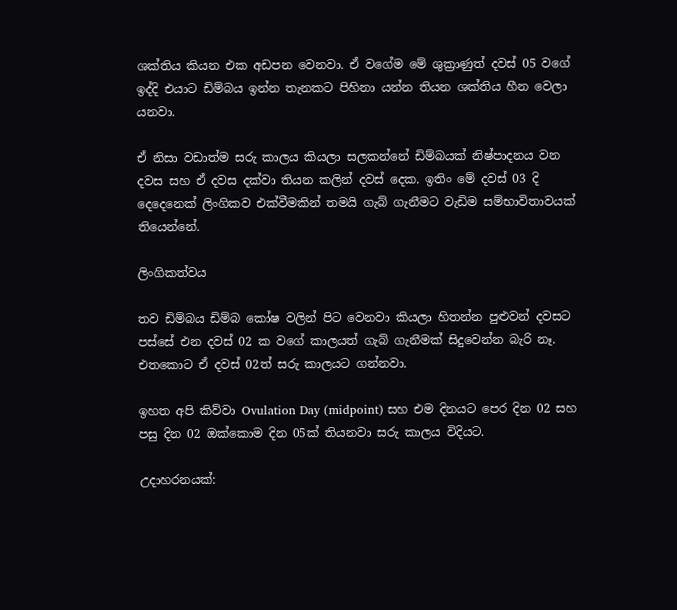ශක්තිය කියන එක අඩපන වෙනවා. ඒ වගේම මේ ශුක්‍රාණුත් දවස් 05 වගේ ඉද්දි එයාට ඩිම්බය ඉන්න තැනකට පිහිනා යන්න තියන ශක්තිය හීන වෙලා යනවා.

ඒ නිසා වඩාත්ම සරු කාලය කියලා සලකන්නේ ඩිම්බයක් නිෂ්පාදනය වන දවස සහ ඒ දවස දක්වා තියන කලින් දවස් දෙක. ඉතිං මේ දවස් 03 දි දෙදෙනෙක් ලිංගිකව එක්වීමකින් තමයි ගැබ් ගැනීමට වැඩිම සම්භාවිතාවයක් තියෙන්නේ.

ලිංගිකත්වය

තව ඩිම්බය ඩිම්බ කෝෂ වලින් පිට වෙනවා කියලා හිතන්න පුළුවන් දවසට පස්සේ එන දවස් 02 ක වගේ කාලයත් ගැබ් ගැනීමක් සිදුවෙන්න බැරි නෑ. එතකොට ඒ දවස් 02ත් සරු කාලයට ගන්නවා.

ඉහත අපි කිව්වා Ovulation Day (midpoint) සහ එම දිනයට පෙර දින 02 සහ පසු දින 02 ඔක්කොම දින 05ක් තියනවා සරු කාලය විදියට.

උදාහරනයක්: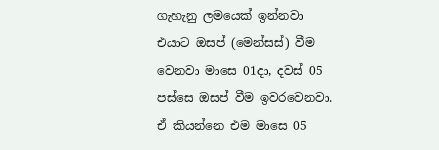ගැහැනු ලමයෙක් ඉන්නවා එයාට ඔසප් (මෙන්සස්) වීම වෙනවා මාසෙ 01දා, දවස් 05 පස්සෙ ඔසප් වීම ඉවරවෙනවා. ඒ කියන්නෙ එම මාසෙ 05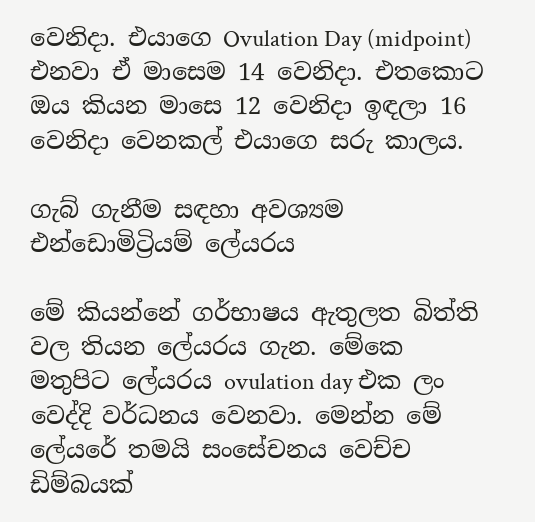වෙනිදා. එයාගෙ Ovulation Day (midpoint) එනවා ඒ මාසෙම 14 වෙනිදා. එතකොට ඔය කියන මාසෙ 12 වෙනිදා ඉඳලා 16 වෙනිදා වෙනකල් එයාගෙ සරු කාලය.

ගැබ් ගැනීම සඳහා අවශ්‍යම එන්ඩොමිට්‍රියම් ලේයරය

මේ කියන්නේ ගර්භාෂය ඇතුලත බිත්ති වල තියන ලේයරය ගැන. මේකෙ මතුපිට ලේයරය ovulation day එක ලං වෙද්දි වර්ධනය වෙනවා. මෙන්න මේ ලේයරේ තමයි සංසේචනය වෙච්ච ඩිම්බයක්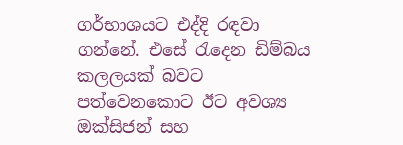ගර්භාශයට එද්දි රඳවා ගන්නේ. එසේ රැදෙන ඩිම්බය කලලයක් බවට පත්වෙනකොට ඊට අවශ්‍ය ඔක්සිජන් සහ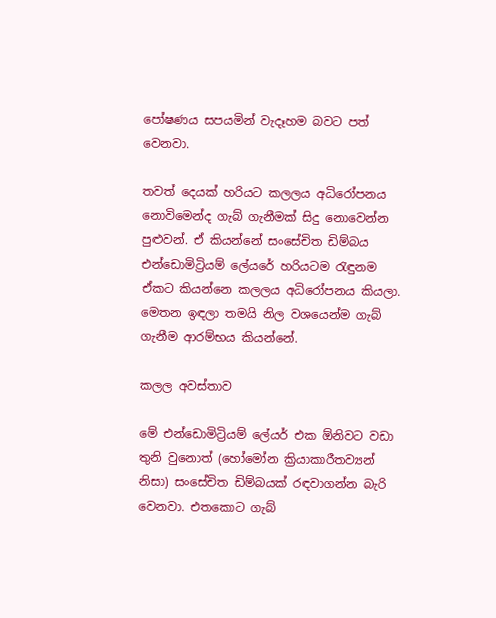පෝෂණය සපයමින් වැදෑහම බවට පත් වෙනවා.

තවත් දෙයක් හරියට කලලය අධිරෝපනය නොවිමෙන්ද ගැබ් ගැනීමක් සිදු නොවෙන්න පුළුවන්. ඒ කියන්නේ සංසේචිත ඩිම්බය එන්ඩොමිට්‍රියම් ලේයරේ හරියටම රැඳුනම ඒකට කියන්නෙ කලලය අධිරෝපනය කියලා. මෙතන ඉඳලා තමයි නිල වශයෙන්ම ගැබ් ගැනීම ආරම්භය කියන්නේ.

කලල අවස්තාව

මේ එන්ඩොමිට්‍රියම් ලේයර් එක ඕනිවට වඩා තුනි වුනොත් (හෝමෝන ක්‍රියාකාරීතව්‍යන් නිසා) සංසේචිත ඩිම්බයක් රඳවාගන්න බැරි වෙනවා. එතකොට ගැබ්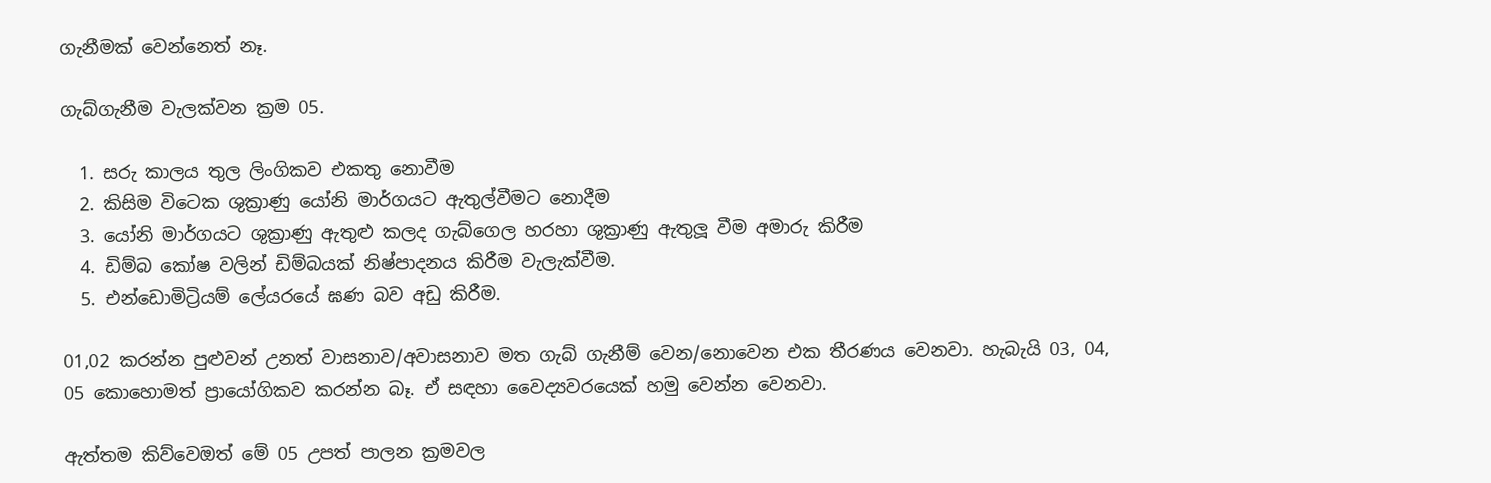ගැනීමක් වෙන්නෙත් නෑ.

ගැබ්ගැනීම වැලක්වන ක්‍රම 05.

  1. සරු කාලය තුල ලිංගිකව එකතු නොවීම
  2. කිසිම විටෙක ශුක්‍රාණු යෝනි මාර්ගයට ඇතුල්වීමට නොදීම
  3. යෝනි මාර්ගයට ශුක්‍රාණු ඇතුළු කලද ගැබ්ගෙල හරහා ශුක්‍රාණු ඇතුලූ වීම අමාරු කිරීම
  4. ඩිම්බ කෝෂ වලින් ඩිම්බයක් නිෂ්පාදනය කිරීම වැලැක්වීම.
  5. එන්ඩොමිට්‍රියම් ලේයරයේ ඝණ බව අඩු කිරීම.

01,02 කරන්න පුළුවන් උනත් වාසනාව/අවාසනාව මත ගැබ් ගැනීම් වෙන/නොවෙන එක තීරණය වෙනවා. හැබැයි 03, 04, 05 කොහොමත් ප්‍රායෝගිකව කරන්න බෑ. ඒ සඳහා වෛද්‍යවරයෙක් හමු වෙන්න වෙනවා.

ඇත්තම කිව්වෙඔත් මේ 05 උපත් පාලන ක්‍රමවල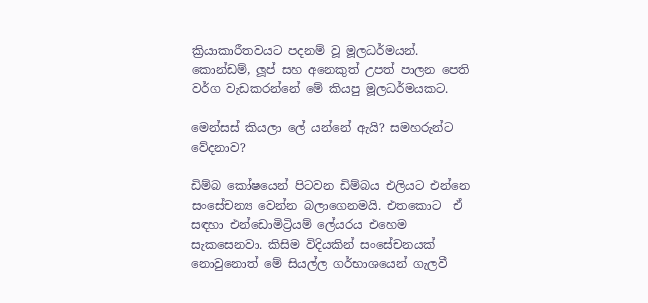ක්‍රියාකාරීතවයට පදනම් වූ මූලධර්මයන්. කොන්ඩම්, ලූප් සහ අනෙකුත් උපත් පාලන පෙති වර්ග වැඩකරන්නේ මේ කියපු මූලධර්මයකට.

මෙන්සස් කියලා ලේ යන්නේ ඇයි? සමහරුන්ට වේදනාව?

ඩිම්බ කෝෂයෙන් පිටවන ඩිම්බය එලියට එන්නෙ සංසේචන්‍ය වෙන්න බලාගෙනමයි. එතකොට  ඒ සඳහා එන්ඩොමිට්‍රියම් ලේයරය එහෙම සැකසෙනවා. කිසිම විදියකින් සංසේචනයක් නොවුනොත් මේ සියල්ල ගර්භාශයෙන් ගැලවී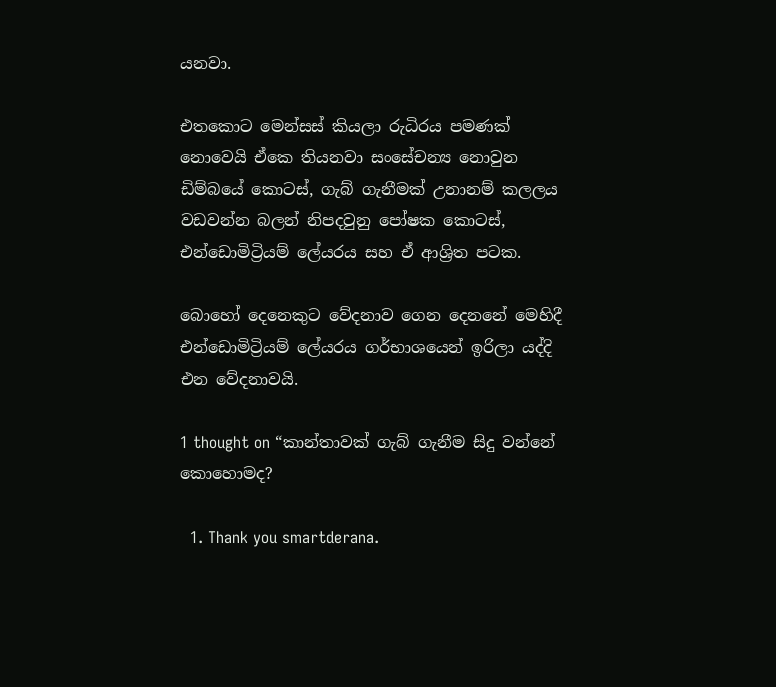යනවා.

එතකොට මෙන්සස් කියලා රුධිරය පමණක් නොවෙයි ඒකෙ තියනවා සංසේචන්‍ය නොවුන ඩිම්බයේ කොටස්, ගැබ් ගැනීමක් උනානම් කලලය වඩවන්න බලන් නිපදවුනු පෝෂක කොටස්, එන්ඩොමිට්‍රියම් ලේයරය සහ ඒ ආශ්‍රිත පටක.

බොහෝ දෙනෙකුට වේදනාව ගෙන දෙනනේ මෙහිදී එන්ඩොමිට්‍රියම් ලේයරය ගර්භාශයෙන් ඉරිලා යද්දි එන වේදනාවයි.

1 thought on “කාන්තාවක් ගැබ් ගැනීම සිදු වන්නේ කොහොමද?

  1. Thank you smartderana.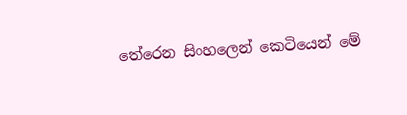තේරෙන සිංහලෙන් කෙටියෙන් මේ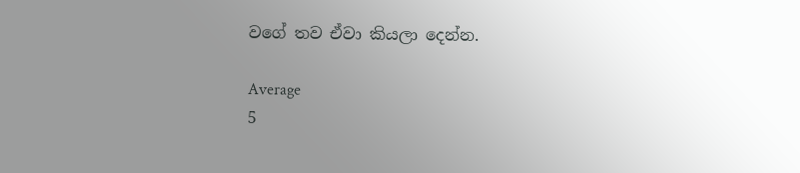වගේ තව ඒවා කියලා දෙන්න.

Average
5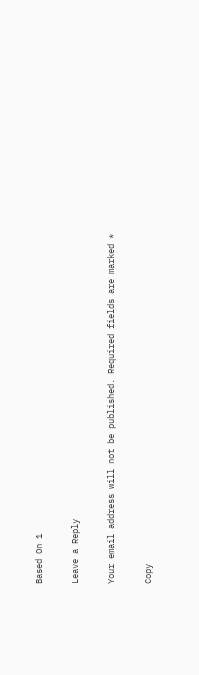Based On 1

Leave a Reply

Your email address will not be published. Required fields are marked *

Copy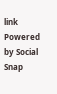link
Powered by Social Snap